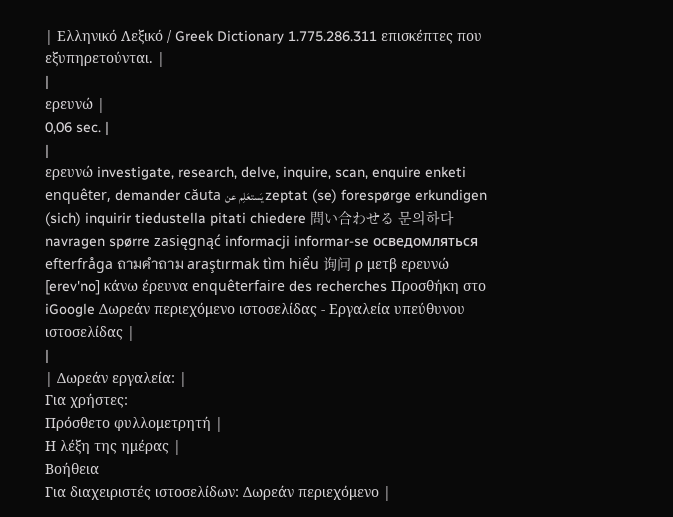| Ελληνικό Λεξικό / Greek Dictionary 1.775.286.311 επισκέπτες που εξυπηρετούνται. |
|
ερευνώ |
0,06 sec. |
|
ερευνώ investigate, research, delve, inquire, scan, enquire enketi enquêter, demander căuta يَستعَلِم عن zeptat (se) forespørge erkundigen (sich) inquirir tiedustella pitati chiedere 問い合わせる 문의하다 navragen spørre zasięgnąć informacji informar-se осведомляться efterfråga ถามคำถาม araştırmak tìm hiểu 询问 ρ μετβ ερευνώ [erev'no] κάνω έρευνα enquêterfaire des recherches Προσθήκη στο iGoogle Δωρεάν περιεχόμενο ιστοσελίδας - Εργαλεία υπεύθυνου ιστοσελίδας |
|
| Δωρεάν εργαλεία: |
Για χρήστες:
Πρόσθετο φυλλομετρητή |
Η λέξη της ημέρας |
Βοήθεια
Για διαχειριστές ιστοσελίδων: Δωρεάν περιεχόμενο |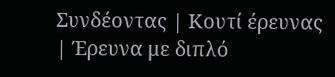Συνδέοντας | Κουτί έρευνας | Έρευνα με διπλό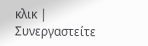κλικ | Συνεργαστείτε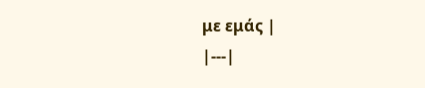με εμάς |
|---|